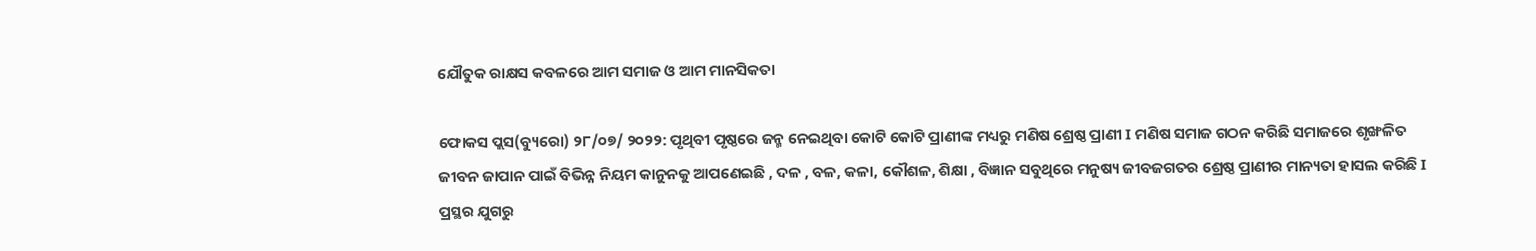ଯୌତୁକ ରାକ୍ଷସ କବଳରେ ଆମ ସମାଜ ଓ ଆମ ମାନସିକତା

ଫୋକସ ପ୍ଲସ(ବ୍ୟୁରୋ) ୨୮/୦୭/ ୨୦୨୨: ପୃଥିବୀ ପୃଷ୍ଠରେ ଜନ୍ମ ନେଇଥିବା କୋଟି କୋଟି ପ୍ରାଣୀଙ୍କ ମଧ୍ୟରୁ ମଣିଷ ଶ୍ରେଷ୍ଠ ପ୍ରାଣୀ I ମଣିଷ ସମାଜ ଗଠନ କରିଛି ସମାଜରେ ଶୃଙ୍ଖଳିତ ଜୀବନ ଜାପାନ ପାଇଁ ବିଭିନ୍ନ ନିୟମ କାନୁନକୁ ଆପଣେଇଛି , ଦଳ , ବଳ, କଳା, କୌଶଳ, ଶିକ୍ଷା , ବିଜ୍ଞାନ ସବୁଥିରେ ମନୁଷ୍ୟ ଜୀବଜଗତର ଶ୍ରେଷ୍ଠ ପ୍ରାଣୀର ମାନ୍ୟତା ହାସଲ କରିଛି I ପ୍ରସ୍ଥର ଯୁଗରୁ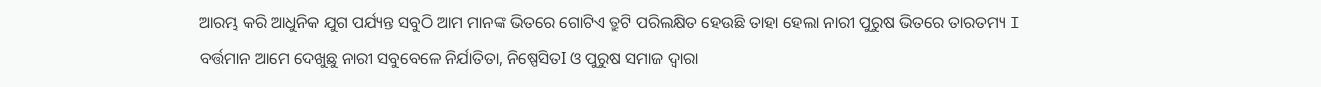ଆରମ୍ଭ କରି ଆଧୁନିକ ଯୁଗ ପର୍ଯ୍ୟନ୍ତ ସବୁଠି ଆମ ମାନଙ୍କ ଭିତରେ ଗୋଟିଏ ତ୍ରୁଟି ପରିଲକ୍ଷିତ ହେଉଛି ତାହା ହେଲା ନାରୀ ପୁରୁଷ ଭିତରେ ତାରତମ୍ୟ I ବର୍ତ୍ତମାନ ଆମେ ଦେଖୁଛୁ ନାରୀ ସବୁବେଳେ ନିର୍ଯାତିତା, ନିଷ୍ପେସିତI ଓ ପୁରୁଷ ସମାଜ ଦ୍ୱାରା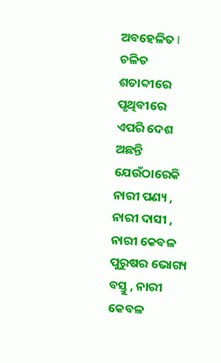ଅବହେଳିତ I ଚଳିତ ଶତାବ୍ଦୀରେ ପୃଥିବୀରେ ଏପରି ଦେଶ ଅଛନ୍ତି ଯେଉଁଠାରେକି ନାରୀ ପଣ୍ୟ , ନାରୀ ଦାସୀ , ନାରୀ କେବଳ ପୁରୁଷର ଭୋଗ୍ୟ ବସ୍ତୁ , ନାରୀ କେବଳ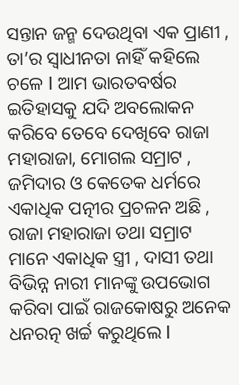ସନ୍ତାନ ଜନ୍ମ ଦେଉଥିବା ଏକ ପ୍ରାଣୀ , ତା’ର ସ୍ୱାଧୀନତା ନାହିଁ କହିଲେ ଚଳେ I ଆମ ଭାରତବର୍ଷର ଇତିହାସକୁ ଯଦି ଅବଲୋକନ କରିବେ ତେବେ ଦେଖିବେ ରାଜା ମହାରାଜା, ମୋଗଲ ସମ୍ରାଟ , ଜମିଦାର ଓ କେତେକ ଧର୍ମରେ ଏକାଧିକ ପତ୍ନୀର ପ୍ରଚଳନ ଅଛି , ରାଜା ମହାରାଜା ତଥା ସମ୍ରାଟ ମାନେ ଏକାଧିକ ସ୍ତ୍ରୀ , ଦାସୀ ତଥା ବିଭିନ୍ନ ନାରୀ ମାନଙ୍କୁ ଉପଭୋଗ କରିବା ପାଇଁ ରାଜକୋଷରୁ ଅନେକ ଧନରତ୍ନ ଖର୍ଚ୍ଚ କରୁଥିଲେ I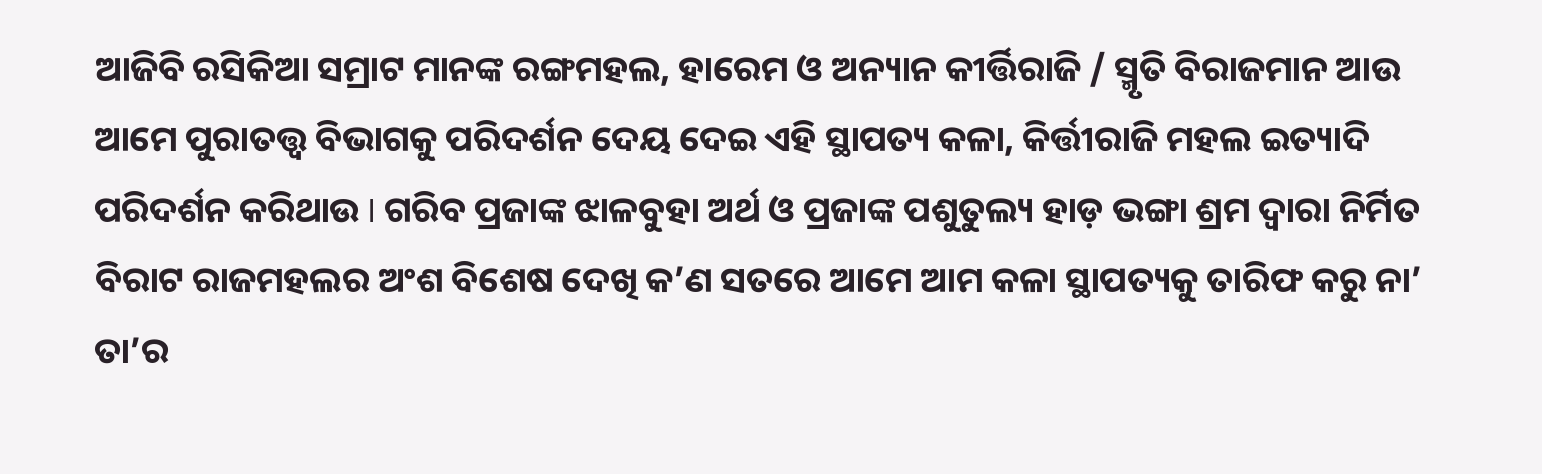ଆଜିବି ରସିକିଆ ସମ୍ରାଟ ମାନଙ୍କ ରଙ୍ଗମହଲ, ହାରେମ ଓ ଅନ୍ୟାନ କୀର୍ତ୍ତିରାଜି / ସ୍ମୃତି ବିରାଜମାନ ଆଉ ଆମେ ପୁରାତତ୍ତ୍ୱ ବିଭାଗକୁ ପରିଦର୍ଶନ ଦେୟ ଦେଇ ଏହି ସ୍ଥାପତ୍ୟ କଳା, କିର୍ତ୍ତୀରାଜି ମହଲ ଇତ୍ୟାଦି ପରିଦର୍ଶନ କରିଥାଉ I ଗରିବ ପ୍ରଜାଙ୍କ ଝାଳବୁହା ଅର୍ଥ ଓ ପ୍ରଜାଙ୍କ ପଶୁତୁଲ୍ୟ ହାଡ଼ ଭଙ୍ଗା ଶ୍ରମ ଦ୍ୱାରା ନିର୍ମିତ ବିରାଟ ରାଜମହଲର ଅଂଶ ବିଶେଷ ଦେଖି କ’ଣ ସତରେ ଆମେ ଆମ କଳା ସ୍ଥାପତ୍ୟକୁ ତାରିଫ କରୁ ନା’ ତା’ର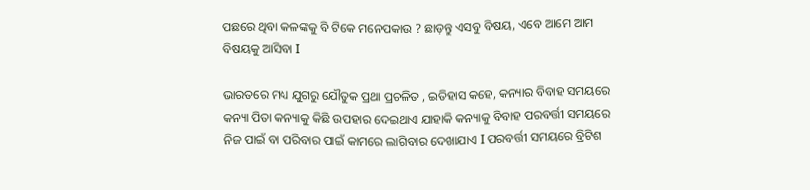ପଛରେ ଥିବା କଳଙ୍କକୁ ବି ଟିକେ ମନେପକାଉ ? ଛାଡ଼ନ୍ତୁ ଏସବୁ ବିଷୟ, ଏବେ ଆମେ ଆମ ବିଷୟକୁ ଆସିବା I

ଭାରତରେ ମଧ୍ୟ ଯୁଗରୁ ଯୌତୁକ ପ୍ରଥା ପ୍ରଚଳିତ , ଇତିହାସ କହେ, କନ୍ୟାର ବିବାହ ସମୟରେ କନ୍ୟା ପିତା କନ୍ୟାକୁ କିଛି ଉପହାର ଦେଇଥାଏ ଯାହାକି କନ୍ୟାକୁ ବିବାହ ପରବର୍ତ୍ତୀ ସମୟରେ ନିଜ ପାଇଁ ବା ପରିବାର ପାଇଁ କାମରେ ଲାଗିବାର ଦେଖାଯାଏ I ପରବର୍ତ୍ତୀ ସମୟରେ ବ୍ରିଟିଶ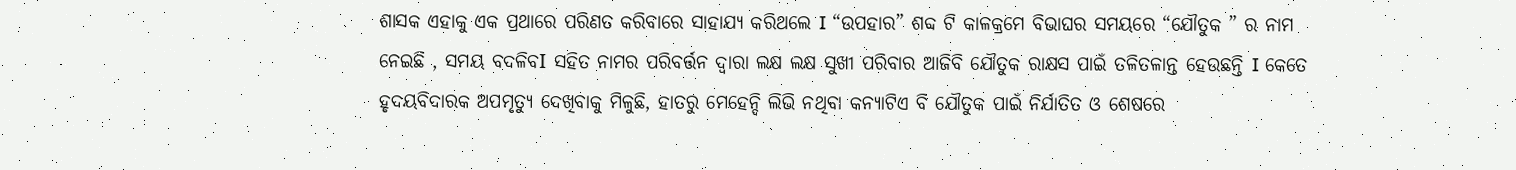ଶାସକ ଏହାକୁ ଏକ ପ୍ରଥାରେ ପରିଣତ କରିବାରେ ସାହାଯ୍ୟ କରିଥଲେ I “ଉପହାର” ଶବ୍ଦ ଟି କାଳକ୍ରମେ ବିଭାଘର ସମୟରେ “ଯୌତୁକ ” ର ନାମ ନେଇଛି , ସମୟ ବଦଳିବI ସହିତ ନାମର ପରିବର୍ତ୍ତନ ଦ୍ୱାରା ଲକ୍ଷ ଲକ୍ଷ ସୁଖୀ ପରିବାର ଆଜିବି ଯୌତୁକ ରାକ୍ଷସ ପାଇଁ ତଳିତଳାନ୍ତ ହେଉଛନ୍ତି I କେତେ ହୃଦୟବିଦାରକ ଅପମୃତ୍ୟୁ ଦେଖିବାକୁ ମିଳୁଛି, ହାତରୁ ମେହେନ୍ଦି ଲିଭି ନଥିବା କନ୍ୟାଟିଏ ବି ଯୌତୁକ ପାଇଁ ନିର୍ଯାତିତ ଓ ଶେଷରେ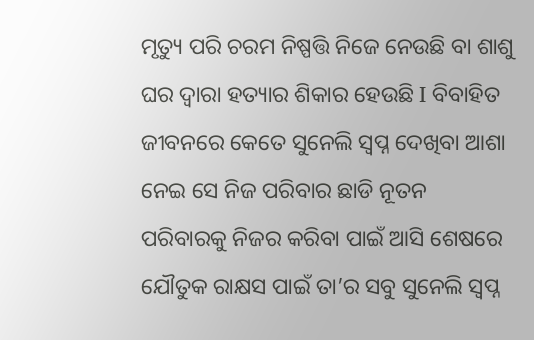ମୃତ୍ୟୁ ପରି ଚରମ ନିଷ୍ପତ୍ତି ନିଜେ ନେଉଛି ବା ଶାଶୁ ଘର ଦ୍ୱାରା ହତ୍ୟାର ଶିକାର ହେଉଛି I ବିବାହିତ ଜୀବନରେ କେତେ ସୁନେଲି ସ୍ବପ୍ନ ଦେଖିବା ଆଶା ନେଇ ସେ ନିଜ ପରିବାର ଛାଡି ନୂତନ ପରିବାରକୁ ନିଜର କରିବା ପାଇଁ ଆସି ଶେଷରେ ଯୌତୁକ ରାକ୍ଷସ ପାଇଁ ତା’ର ସବୁ ସୁନେଲି ସ୍ବପ୍ନ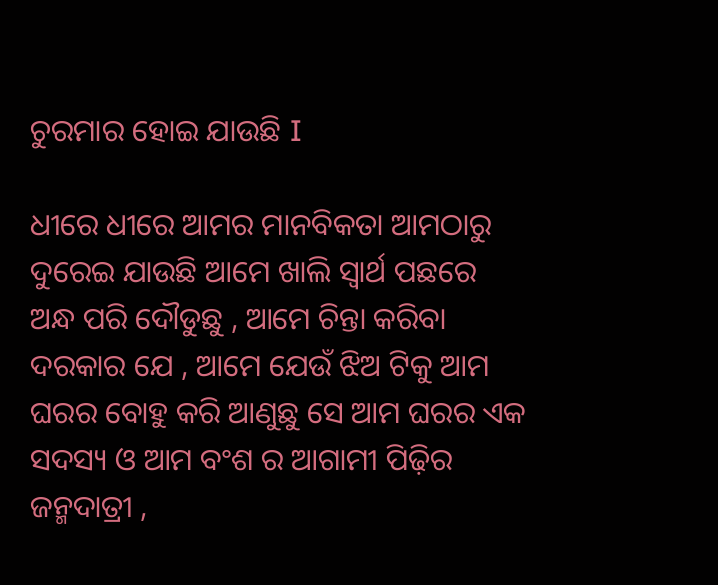ଚୁରମାର ହୋଇ ଯାଉଛି I

ଧୀରେ ଧୀରେ ଆମର ମାନବିକତା ଆମଠାରୁ ଦୁରେଇ ଯାଉଛି ଆମେ ଖାଲି ସ୍ୱାର୍ଥ ପଛରେ ଅନ୍ଧ ପରି ଦୌଡୁଛୁ , ଆମେ ଚିନ୍ତା କରିବା ଦରକାର ଯେ , ଆମେ ଯେଉଁ ଝିଅ ଟିକୁ ଆମ ଘରର ବୋହୁ କରି ଆଣୁଛୁ ସେ ଆମ ଘରର ଏକ ସଦସ୍ୟ ଓ ଆମ ବଂଶ ର ଆଗାମୀ ପିଢ଼ିର ଜନ୍ମଦାତ୍ରୀ ,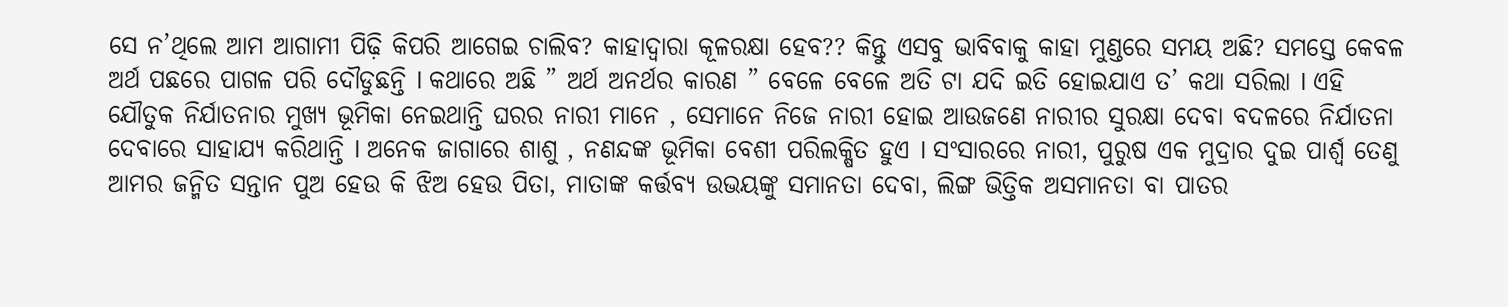ସେ ନ’ଥିଲେ ଆମ ଆଗାମୀ ପିଢ଼ି କିପରି ଆଗେଇ ଚାଲିବ? କାହାଦ୍ୱାରା କୂଳରକ୍ଷା ହେବ?? କିନ୍ତୁ ଏସବୁ ଭାବିବାକୁ କାହା ମୁଣ୍ଡରେ ସମୟ ଅଛି? ସମସ୍ତେ କେବଳ ଅର୍ଥ ପଛରେ ପାଗଳ ପରି ଦୌଡୁଛନ୍ତି I କଥାରେ ଅଛି ” ଅର୍ଥ ଅନର୍ଥର କାରଣ ” ବେଳେ ବେଳେ ଅତି ଟା ଯଦି ଇତି ହୋଇଯାଏ ତ’ କଥା ସରିଲା I ଏହି ଯୌତୁକ ନିର୍ଯାତନାର ମୁଖ୍ୟ ଭୂମିକା ନେଇଥାନ୍ତି ଘରର ନାରୀ ମାନେ , ସେମାନେ ନିଜେ ନାରୀ ହୋଇ ଆଉଜଣେ ନାରୀର ସୁରକ୍ଷା ଦେବା ବଦଳରେ ନିର୍ଯାତନା ଦେବାରେ ସାହାଯ୍ୟ କରିଥାନ୍ତି I ଅନେକ ଜାଗାରେ ଶାଶୁ , ନଣନ୍ଦଙ୍କ ଭୂମିକା ବେଶୀ ପରିଲକ୍ଷିତ ହୁଏ I ସଂସାରରେ ନାରୀ, ପୁରୁଷ ଏକ ମୁଦ୍ରାର ଦୁଇ ପାର୍ଶ୍ୱ ତେଣୁ ଆମର ଜନ୍ମିତ ସନ୍ତାନ ପୁଅ ହେଉ କି ଝିଅ ହେଉ ପିତା, ମାତାଙ୍କ କର୍ତ୍ତବ୍ୟ ଉଭୟଙ୍କୁ ସମାନତା ଦେବା, ଲିଙ୍ଗ ଭିତ୍ତିକ ଅସମାନତା ବା ପାତର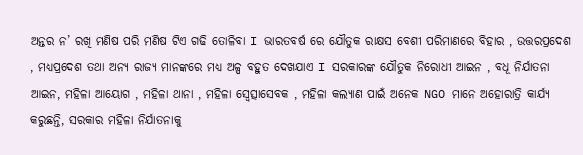ଅନ୍ତର ନ’ ରଖି ମଣିଷ ପରି ମଣିଷ ଟିଏ ଗଢି ତୋଳିବା I ଭାରତବର୍ଷ ରେ ଯୌତୁକ ରାକ୍ଷସ ବେଶୀ ପରିମାଣରେ ବିହାର , ଉତ୍ତରପ୍ରଦେଶ , ମଧ୍ୟପ୍ରଦେଶ ତଥା ଅନ୍ୟ ରାଜ୍ୟ ମାନଙ୍କରେ ମଧ୍ୟ ଅଳ୍ପ ବହୁତ ଦେଖଯାଏ I ସରକାରଙ୍କ ଯୌତୁକ ନିରୋଧୀ ଆଇନ , ବଧୂ ନିର୍ଯାତନା ଆଇନ, ମହିଳା ଆୟୋଗ , ମହିଳା ଥାନା , ମହିଳା ସ୍ବେତ୍ସାସେବକ , ମହିଳା କଲ୍ୟାଣ ପାଇଁ ଅନେକ NGO ମାନେ ଅହୋରାତ୍ରି କାର୍ଯ୍ୟ କରୁଛନ୍ତି, ସରକାର ମହିଳା ନିର୍ଯାତନାକୁ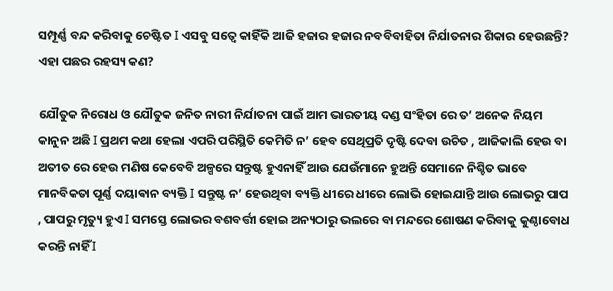ସମ୍ପୂର୍ଣ୍ଣ ବନ୍ଦ କରିବାକୁ ଚେଷ୍ଟିତ I ଏସବୁ ସତ୍ୱେ କାହିଁକି ଆଜି ହଜାର ହଜାର ନବବିବାହିତା ନିର୍ଯାତନାର ଶିକାର ହେଉଛନ୍ତି? ଏହା ପଛର ରହସ୍ୟ କଣ?

ଯୌତୁକ ନିରୋଧ ଓ ଯୌତୁକ ଜନିତ ନାରୀ ନିର୍ଯାତନା ପାଇଁ ଆମ ଭାରତୀୟ ଦଣ୍ଡ ସଂହିତା ରେ ତ’ ଅନେକ ନିୟମ କାନୁନ ଅଛି I ପ୍ରଥମ କଥା ହେଲା ଏପରି ପରିସ୍ଥିତି କେମିତି ନ’ ହେବ ସେଥିପ୍ରତି ଦୃଷ୍ଟି ଦେବା ଉଚିତ , ଆଜିକାଲି ହେଉ ବା ଅତୀତ ରେ ହେଉ ମଣିଷ କେବେବି ଅଳ୍ପରେ ସନ୍ତୁଷ୍ଟ ହୁଏନାହିଁ ଆଉ ଯେଉଁମାନେ ହୁଅନ୍ତି ସେମାନେ ନିଶ୍ଚିତ ଭାବେ ମାନବିକତା ପୂର୍ଣ୍ଣ ଦୟାଵାନ ବ୍ୟକ୍ତି I ସନ୍ତୁଷ୍ଟ ନ’ ହେଉଥିବା ବ୍ୟକ୍ତି ଧୀରେ ଧୀରେ ଲୋଭି ହୋଇଯାନ୍ତି ଆଉ ଲୋଭରୁ ପାପ , ପାପରୁ ମୃତ୍ୟୁ ହୁଏ I ସମସ୍ତେ ଲୋଭର ବଶବର୍ତ୍ତୀ ହୋଇ ଅନ୍ୟଠାରୁ ଭଲରେ ବା ମନ୍ଦରେ ଶୋଷଣ କରିବାକୁ କୁଣ୍ଠାବୋଧ କରନ୍ତି ନାହିଁ I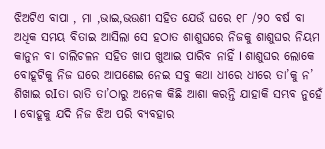ଝିଅଟିଏ ବାପା , ମା ,ଭାଇ,ଭଉଣୀ ସହିତ ଯେଉଁ ଘରେ ୧୮ /୨୦ ବର୍ଷ ବା ଅଧିକ ସମୟ ବିତାଇ ଆସିଲା ସେ ହଠାତ ଶାଶୁଘରେ ନିଜକୁ ଶାଶୁଘର ନିୟମ କାନୁନ ବା ଚାଲିଚଳନ ସହିତ ଖାପ ଖୁଆଇ ପାରିବ ନାହିଁ I ଶାଶୁଘର ଲୋକେ ବୋହୂଟିକୁ ନିଜ ଘରେ ଆପଣେଇ ନେଇ ସବୁ କଥା ଧୀରେ ଧୀରେ ତା’କୁ ନ’ ଶିଖାଇ ରIତା ରାତି ତା’ଠାରୁ ଅନେକ କିଛି ଆଶା କରନ୍ତି ଯାହାକି ସମ୍ଭବ ନୁହେଁ I ବୋହୂକୁ ଯଦି ନିଜ ଝିଅ ପରି ବ୍ୟବହାର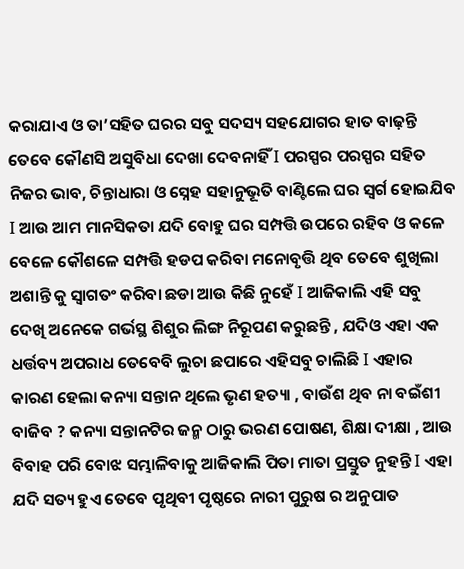କରାଯାଏ ଓ ତା’ସହିତ ଘରର ସବୁ ସଦସ୍ୟ ସହଯୋଗର ହାତ ବାଢ଼ନ୍ତି ତେବେ କୌଣସି ଅସୁବିଧା ଦେଖା ଦେବନାହିଁ I ପରସ୍ପର ପରସ୍ପର ସହିତ ନିଜର ଭାବ, ଚିନ୍ତାଧାରା ଓ ସ୍ନେହ ସହାନୁଭୂତି ବାଣ୍ଟିଲେ ଘର ସ୍ୱର୍ଗ ହୋଇଯିବ I ଆଉ ଆମ ମାନସିକତା ଯଦି ବୋହୁ ଘର ସମ୍ପତ୍ତି ଉପରେ ରହିବ ଓ କଳେ ବେଳେ କୌଶଳେ ସମ୍ପତ୍ତି ହଡପ କରିବା ମନୋବୃତ୍ତି ଥିବ ତେବେ ଶୁଖିଲା ଅଶାନ୍ତି କୁ ସ୍ବାଗତଂ କରିବା ଛଡା ଆଉ କିଛି ନୁହେଁ I ଆଜିକାଲି ଏହି ସବୁ ଦେଖି ଅନେକେ ଗର୍ଭସ୍ଥ ଶିଶୁର ଲିଙ୍ଗ ନିରୂପଣ କରୁଛନ୍ତି , ଯଦିଓ ଏହା ଏକ ଧର୍ତ୍ତବ୍ୟ ଅପରାଧ ତେବେବି ଲୁଚା ଛପାରେ ଏହିସବୁ ଚାଲିଛି I ଏହାର କାରଣ ହେଲା କନ୍ୟା ସନ୍ତାନ ଥିଲେ ଭୃଣ ହତ୍ୟା , ବାଉଁଶ ଥିବ ନା ବଇଁଶୀ ବାଜିବ ? କନ୍ୟା ସନ୍ତାନଟିର ଜନ୍ମ ଠାରୁ ଭରଣ ପୋଷଣ, ଶିକ୍ଷା ଦୀକ୍ଷା , ଆଉ ବିବାହ ପରି ବୋଝ ସମ୍ଭାଳିବାକୁ ଆଜିକାଲି ପିତା ମାତା ପ୍ରସ୍ତୁତ ନୁହନ୍ତି I ଏହା ଯଦି ସତ୍ୟ ହୁଏ ତେବେ ପୃଥିବୀ ପୃଷ୍ଠରେ ନାରୀ ପୁରୁଷ ର ଅନୁପାତ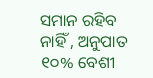ସମାନ ରହିବ ନାହିଁ , ଅନୁପାତ ୧୦% ବେଶୀ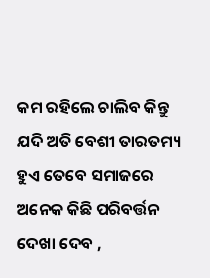କମ ରହିଲେ ଚାଲିବ କିନ୍ତୁ ଯଦି ଅତି ବେଶୀ ତାରତମ୍ୟ ହୁଏ ତେବେ ସମାଜରେ ଅନେକ କିଛି ପରିବର୍ତ୍ତନ ଦେଖା ଦେବ ,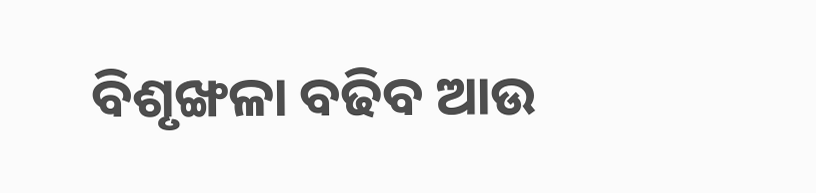ବିଶୃଙ୍ଖଳା ବଢିବ ଆଉ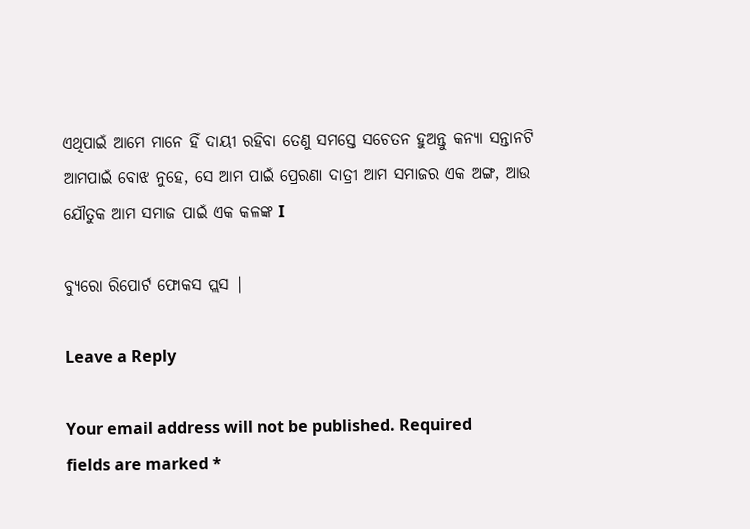ଏଥିପାଇଁ ଆମେ ମାନେ ହିଁ ଦାୟୀ ରହିବା ତେଣୁ ସମସ୍ତେ ସଚେତନ ହୁଅନ୍ତୁ କନ୍ୟା ସନ୍ତାନଟି ଆମପାଇଁ ବୋଝ ନୁହେ, ସେ ଆମ ପାଇଁ ପ୍ରେରଣା ଦାତ୍ରୀ ଆମ ସମାଜର ଏକ ଅଙ୍ଗ, ଆଉ ଯୌତୁକ ଆମ ସମାଜ ପାଇଁ ଏକ କଳଙ୍କ I

ବ୍ୟୁରୋ ରିପୋର୍ଟ ଫୋକସ ପ୍ଲସ |

Leave a Reply

Your email address will not be published. Required fields are marked *